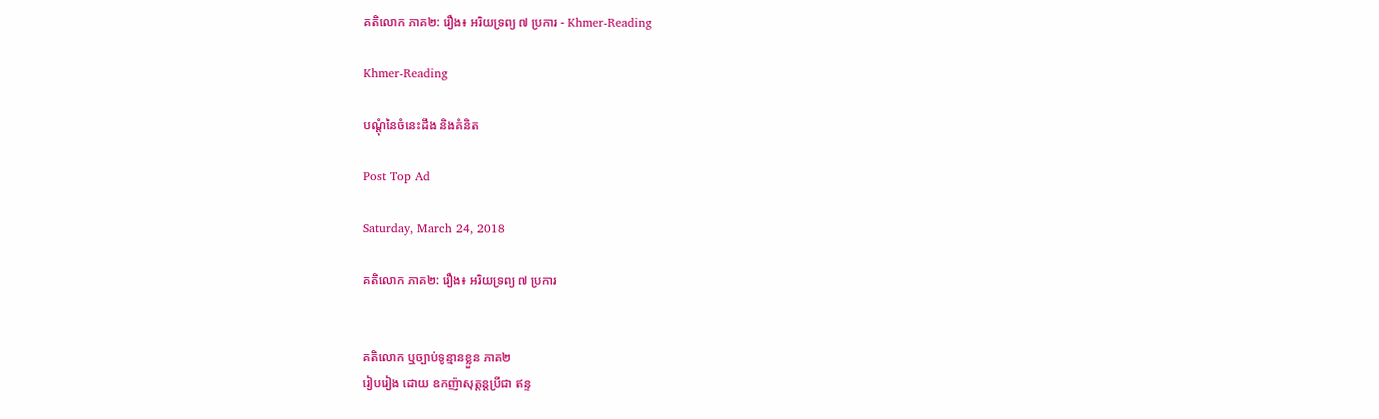គតិលោក ភាគ២: រឿង៖ អរិយទ្រព្យ ៧ ប្រការ - Khmer-Reading

Khmer-Reading

បណ្ដុំនៃចំនេះដឹង និងគំនិត

Post Top Ad

Saturday, March 24, 2018

គតិលោក ភាគ២: រឿង៖ អរិយទ្រព្យ ៧ ប្រការ


គតិលោក ឬច្បាប់ទូន្មានខ្លួន ភាគ២
រៀបរៀង ដោយ ឧកញ៉ាសុត្ដន្ដប្រីជា ឥន្ទ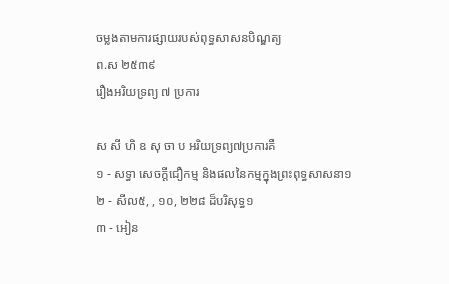ចម្លងតាមការផ្សាយរបស់ពុទ្ធសាសនបិណ្ឌត្យ
ព.ស ២៥៣៩
រឿងអរិយទ្រព្យ ៧ ប្រការ

ស សី ហិ ឧ សុ ចា ប អរិយទ្រព្យ៧ប្រការគឺ
១ - សទ្ធា សេចក្ដីជឿកម្ម និងផលនៃកម្មក្នុងព្រះពុទ្ធសាសនា១
២ - សីល៥, , ១០, ២២៨ ដ៏បរិសុទ្ធ១
៣ - អៀន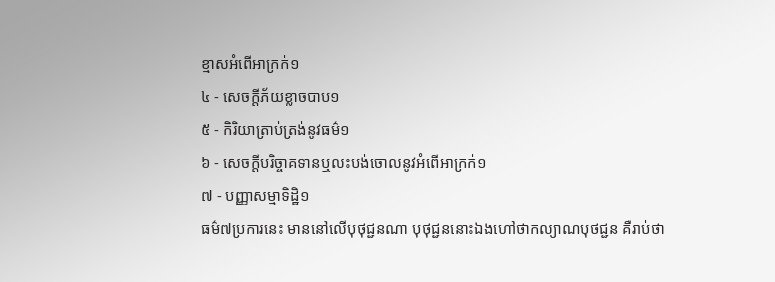ខ្មាសអំពើអាក្រក់១
៤ - សេចក្ដីភ័យខ្លាចបាប១
៥ - កិរិយាត្រាប់ត្រង់នូវធម៌១
៦ - សេចក្ដីបរិច្ចាគទានឬលះបង់ចោលនូវអំពើអាក្រក់១
៧ - បញ្ញាសម្មាទិដ្ឋិ១
ធម៌៧ប្រការនេះ មាននៅលើបុថុជ្ជនណា បុថុជ្ជននោះឯងហៅថាកល្យាណបុថជ្ជន គឺរាប់ថា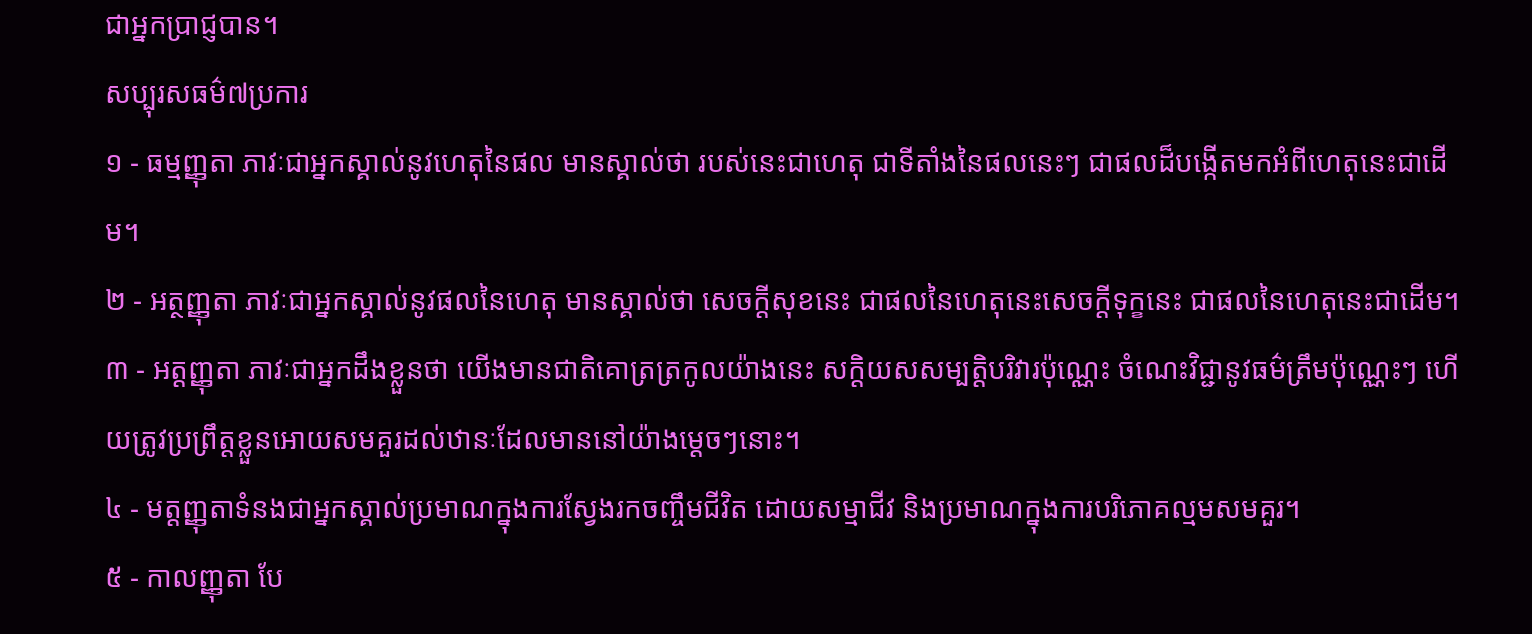ជាអ្នកប្រាជ្ញបាន។
សប្បុរសធម៌៧ប្រការ
១ - ធម្មញ្ញុតា ភាវៈជាអ្នកស្គាល់នូវហេតុនៃផល មានស្គាល់ថា របស់នេះជាហេតុ ជាទីតាំងនៃផលនេះៗ ជាផលដ៏បង្កើតមកអំពីហេតុនេះជាដើម។
២ - អត្ថញ្ញុតា ភាវៈជាអ្នកស្គាល់នូវផលនៃហេតុ មានស្គាល់ថា សេចក្ដីសុខនេះ ជាផលនៃហេតុនេះសេចក្ដីទុក្ខនេះ ជាផលនៃហេតុនេះជាដើម។
៣ - អត្ដញ្ញុតា ភាវៈជាអ្នកដឹងខ្លួនថា យើងមានជាតិគោត្រត្រកូលយ៉ាងនេះ សក្ដិយសសម្បត្ដិបរិវារប៉ុណ្ណេះ ចំណេះវិជ្ជានូវធម៌ត្រឹមប៉ុណ្ណេះៗ ហើយត្រូវប្រព្រឹត្ដខ្លួនអោយសមគួរដល់ឋានៈដែលមាននៅយ៉ាងម្ដេចៗនោះ។
៤ - មត្ដញ្ញុតាទំនងជាអ្នកស្គាល់ប្រមាណក្នុងការស្វែងរកចញ្ចឹមជីវិត ដោយសម្មាជីវ និងប្រមាណក្នុងការបរិភោគល្មមសមគួរ។
៥ - កាលញ្ញុតា បែ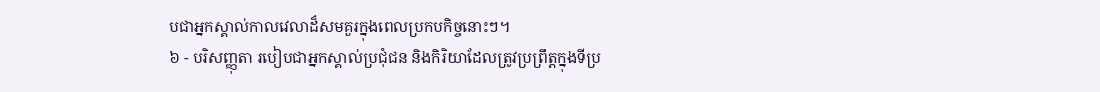បជាអ្នកស្គាល់កាលវេលាដ៏សមគួរក្នុងពេលប្រកបកិច្ចនោះៗ។
៦ - បរិសញ្ញុតា របៀបជាអ្នកស្គាល់ប្រជុំជន និងកិរិយាដែលត្រូវប្រព្រឹត្ដក្នុងទីប្រ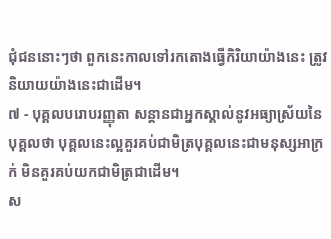ជុំជននោះៗថា ពួកនេះកាលទៅរកតោងធ្វើកិរិយាយ៉ាងនេះ ត្រូវនិយាយយ៉ាងនេះជាដើម។
៧ - បុគ្គលបរោបរញ្ញុតា សន្ដានជាអ្នកស្គាល់នូវអធ្យាស្រ័យនៃបុគ្គលថា បុគ្គលនេះល្អគួរគប់ជាមិត្របុគ្គលនេះជាមនុស្សអាក្រក់ មិនគួរគប់យកជាមិត្រជាដើម។
ស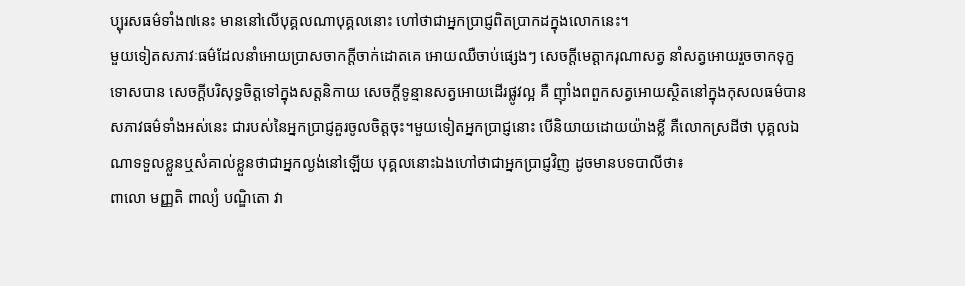ប្បុរសធម៌ទាំង៧នេះ មាននៅលើបុគ្គលណាបុគ្គលនោះ ហៅថាជាអ្នកប្រាជ្ញពិតប្រាកដក្នុងលោកនេះ។
មួយទៀតសភាវៈធម៌ដែលនាំអោយប្រាសចាកក្ដីចាក់ដោតគេ អោយឈឺចាប់ផ្សេងៗ សេចក្ដីមេត្ដាករុណាសត្វ នាំសត្វអោយរួចចាកទុក្ខទោសបាន សេចក្ដីបរិសុទ្ធចិត្ដទៅក្នុងសត្ដនិកាយ សេចក្ដីទូន្មានសត្វអោយដើរផ្លូវល្អ គឺ ញ៉ាំងពពួកសត្វអោយស្ថិតនៅក្នុងកុសលធម៌បាន សភាវធម៌ទាំងអស់នេះ ជារបស់នៃអ្នកប្រាជ្ញគួរចូលចិត្ដចុះ។មួយទៀតអ្នកប្រាជ្ញនោះ បើនិយាយដោយយ៉ាងខ្លី គឺលោកស្រដីថា បុគ្គលឯណាទទួលខ្លួនឬសំគាល់ខ្លួនថាជាអ្នកល្ងង់នៅឡើយ បុគ្គលនោះឯងហៅថាជាអ្នកប្រាជ្ញវិញ ដូចមានបទបាលីថា៖
ពាលោ មញ្ញតិ ពាល្យំ បណ្ឌិតោ វា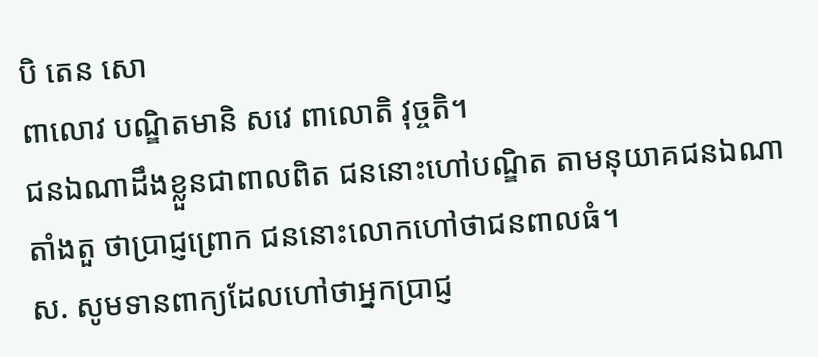បិ តេន សោ
ពាលោវ បណ្ឌិតមានិ សវេ ពាលោតិ វុច្ចតិ។
ជនឯណាដឹងខ្លួនជាពាលពិត ជននោះហៅបណ្ឌិត តាមនុយាគជនឯណាតាំងតួ ថាប្រាជ្ញព្រោក ជននោះលោកហៅថាជនពាលធំ។
ស. សូមទានពាក្យដែលហៅថាអ្នកប្រាជ្ញ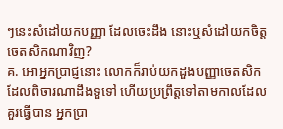ៗនេះសំដៅយកបញ្ញា ដែលចេះដឹង នោះឬសំដៅយកចិត្ដចេតសិកណាវិញ?
គ. អោអ្នកប្រាជ្ញនោះ លោកក៏រាប់យកដួងបញ្ញាចេតសិកដែលពិចារណាដឹងទួទៅ ហើយប្រព្រឹត្ដទៅតាមកាលដែលគួរធ្វើបាន អ្នកប្រា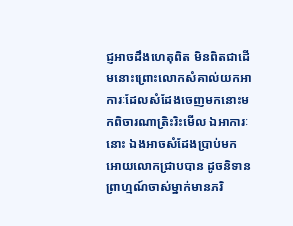ជ្ញអាចដឹងហេតុពិត មិនពិតជាដើមនោះព្រោះលោកសំគាល់យកអាការៈដែលសំដែងចេញមកនោះមកពិចារណាត្រិះរិះមើល ឯអាការៈនោះ ឯងអាចសំដែងប្រាប់មកអោយលោកជ្រាបបាន ដូចនិទានព្រាហ្មណ៍ចាស់ម្នាក់មានភរិ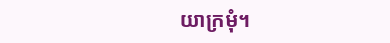យាក្រមុំ។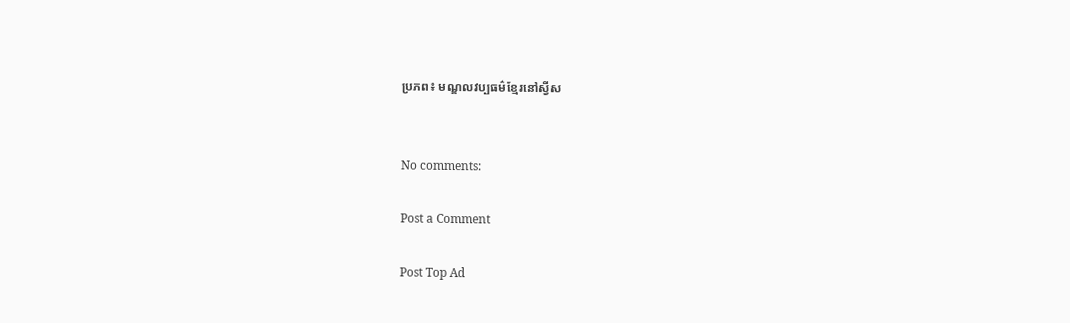ប្រភព៖ មណ្ឌលវប្បធម៌ខ្មែរនៅស្វីស


No comments:

Post a Comment

Post Top Ad